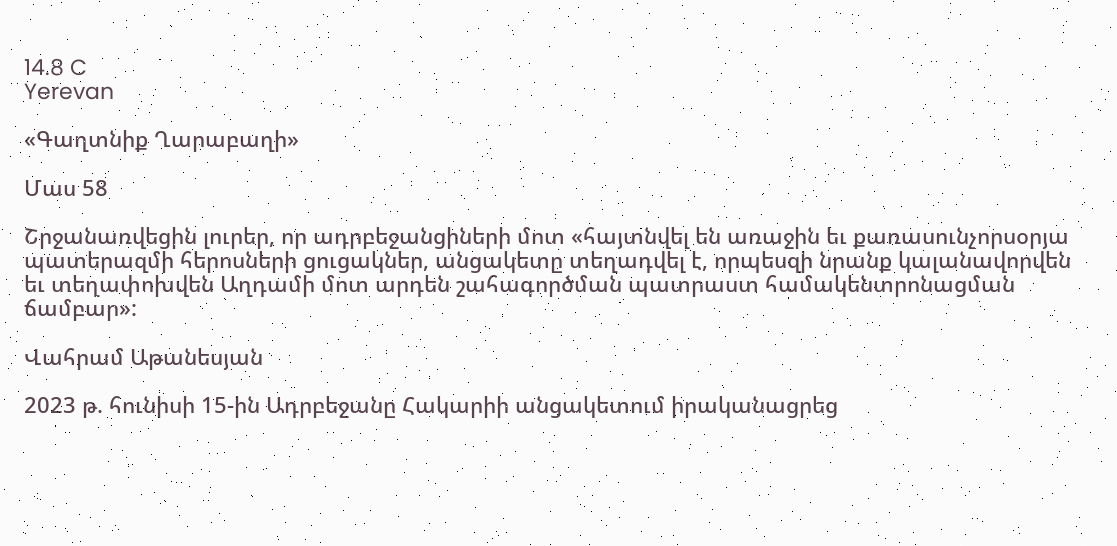14.8 C
Yerevan

«Գաղտնիք Ղարաբաղի»

Մաս 58

Շրջանառվեցին լուրեր, որ ադրբեջանցիների մոտ «հայտնվել են առաջին եւ քառասունչորսօրյա պատերազմի հերոսների ցուցակներ, անցակետը տեղադվել է, որպեսզի նրանք կալանավորվեն եւ տեղափոխվեն Աղդամի մոտ արդեն շահագործման պատրաստ համակենտրոնացման ճամբար»:

Վահրամ Աթանեսյան

2023 թ. հունիսի 15-ին Ադրբեջանը Հակարիի անցակետում իրականացրեց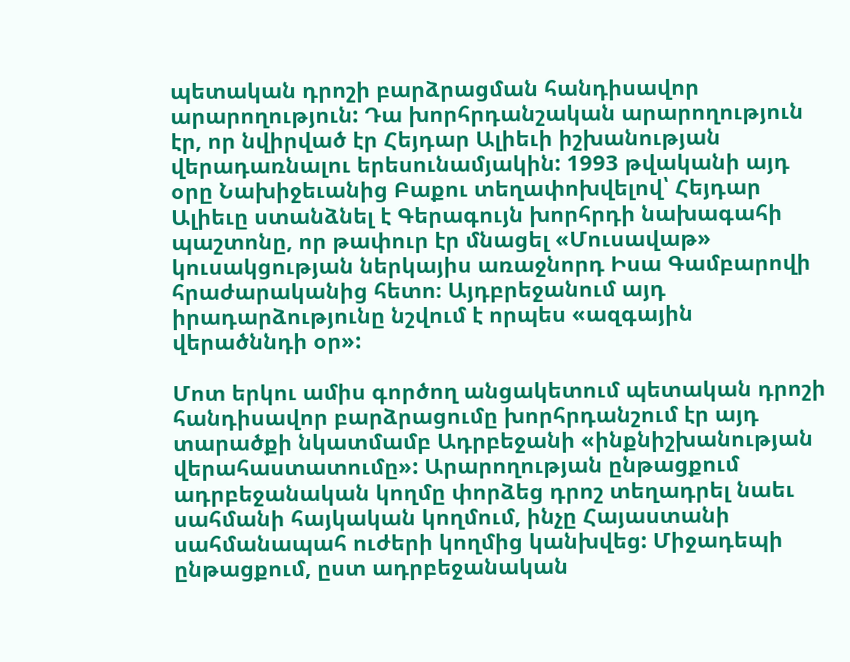պետական դրոշի բարձրացման հանդիսավոր արարողություն: Դա խորհրդանշական արարողություն էր, որ նվիրված էր Հեյդար Ալիեւի իշխանության վերադառնալու երեսունամյակին: 1993 թվականի այդ օրը Նախիջեւանից Բաքու տեղափոխվելով՝ Հեյդար Ալիեւը ստանձնել է Գերագույն խորհրդի նախագահի պաշտոնը, որ թափուր էր մնացել «Մուսավաթ» կուսակցության ներկայիս առաջնորդ Իսա Գամբարովի հրաժարականից հետո։ Այդբրեջանում այդ իրադարձությունը նշվում է որպես «ազգային վերածննդի օր»:

Մոտ երկու ամիս գործող անցակետում պետական դրոշի հանդիսավոր բարձրացումը խորհրդանշում էր այդ տարածքի նկատմամբ Ադրբեջանի «ինքնիշխանության վերահաստատումը»: Արարողության ընթացքում ադրբեջանական կողմը փորձեց դրոշ տեղադրել նաեւ սահմանի հայկական կողմում, ինչը Հայաստանի սահմանապահ ուժերի կողմից կանխվեց: Միջադեպի ընթացքում, ըստ ադրբեջանական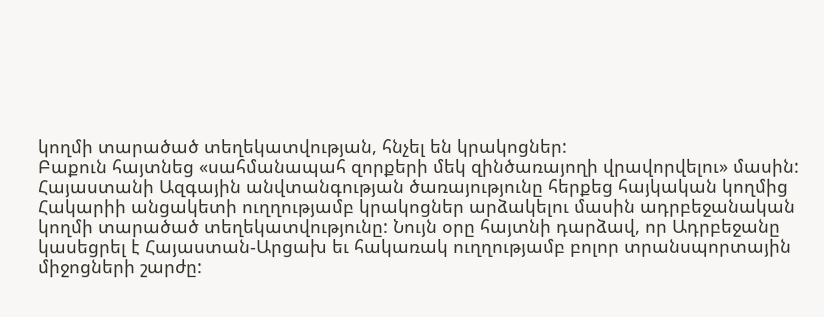կողմի տարածած տեղեկատվության, հնչել են կրակոցներ:
Բաքուն հայտնեց «սահմանապահ զորքերի մեկ զինծառայողի վրավորվելու» մասին: Հայաստանի Ազգային անվտանգության ծառայությունը հերքեց հայկական կողմից Հակարիի անցակետի ուղղությամբ կրակոցներ արձակելու մասին ադրբեջանական կողմի տարածած տեղեկատվությունը: Նույն օրը հայտնի դարձավ, որ Ադրբեջանը կասեցրել է Հայաստան-Արցախ եւ հակառակ ուղղությամբ բոլոր տրանսպորտային միջոցների շարժը: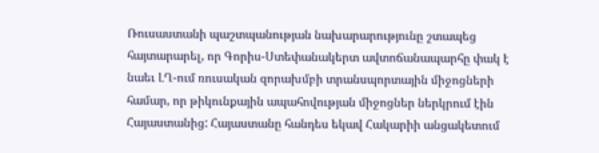Ռուսաստանի պաշտպանության նախարարությունը շտապեց հայտարարել, որ Գորիս-Ստեփանակերտ ավտոճանապարհը փակ է նաեւ ԼՂ-ում ռուսական զորախմբի տրանսպորտային միջոցների համար, որ թիկունքային ապահովության միջոցներ ներկրում էին Հայաստանից: Հայաստանը հանդես եկավ Հակարիի անցակետում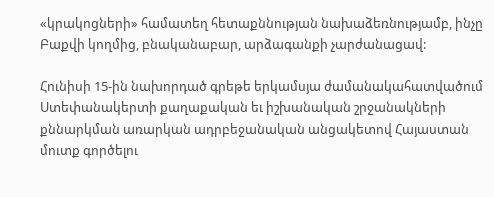«կրակոցների» համատեղ հետաքննության նախաձեռնությամբ, ինչը Բաքվի կողմից, բնականաբար, արձագանքի չարժանացավ:

Հունիսի 15-ին նախորդած գրեթե երկամսյա ժամանակահատվածում Ստեփանակերտի քաղաքական եւ իշխանական շրջանակների քննարկման առարկան ադրբեջանական անցակետով Հայաստան մուտք գործելու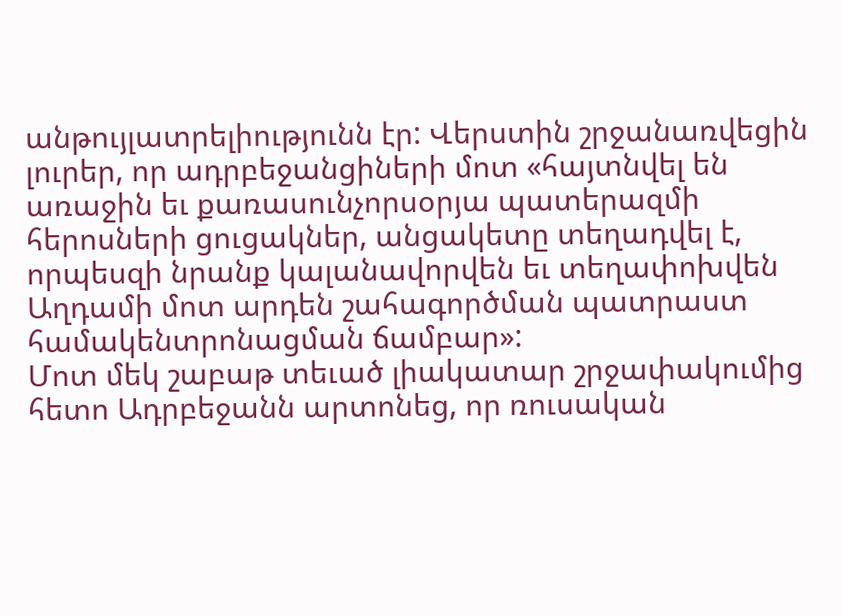անթույլատրելիությունն էր: Վերստին շրջանառվեցին լուրեր, որ ադրբեջանցիների մոտ «հայտնվել են առաջին եւ քառասունչորսօրյա պատերազմի հերոսների ցուցակներ, անցակետը տեղադվել է, որպեսզի նրանք կալանավորվեն եւ տեղափոխվեն Աղդամի մոտ արդեն շահագործման պատրաստ համակենտրոնացման ճամբար»:
Մոտ մեկ շաբաթ տեւած լիակատար շրջափակումից հետո Ադրբեջանն արտոնեց, որ ռուսական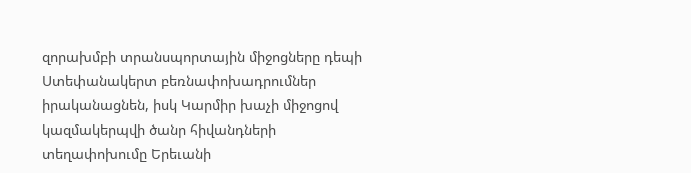զորախմբի տրանսպորտային միջոցները դեպի Ստեփանակերտ բեռնափոխադրումներ իրականացնեն, իսկ Կարմիր խաչի միջոցով կազմակերպվի ծանր հիվանդների տեղափոխումը Երեւանի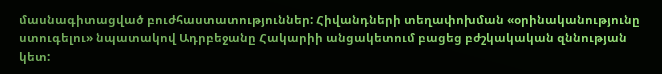մասնագիտացված բուժհաստատություններ: Հիվանդների տեղափոխման «օրինականությունը ստուգելու» նպատակով Ադրբեջանը Հակարիի անցակետում բացեց բժշկակական զննության կետ: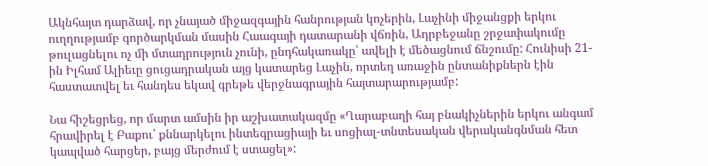Ակնհայտ դարձավ, որ չնայած միջազգային հանրության կոչերին, Լաչինի միջանցքի երկու ուղղությամբ գործարկման մասին Հաագայի դատարանի վճռին, Ադրբեջանը շրջափակումը թուլացնելու ոչ մի մտադրություն չունի, ընդհակառակը՝ ավելի է մեծացնում ճնշումը: Հունիսի 21-ին Իլհամ Ալիեւը ցուցադրական այց կատարեց Լաչին, որտեղ առաջին ընտանիքներն էին հաստատվել եւ հանդես եկավ գրեթե վերջնագրային հայտարարությամբ:

Նա հիշեցրեց, որ մարտ ամսին իր աշխատակազմը «Ղարաբաղի հայ բնակիչներին երկու անգամ հրավիրել է Բաքու՝ քննարկելու ինտեգրացիայի եւ սոցիալ-տնտեսական վերականգնման հետ կապված հարցեր, բայց մերժում է ստացել»: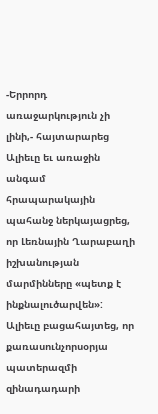-Երրորդ առաջարկություն չի լինի,- հայտարարեց Ալիեւը եւ առաջին անգամ հրապարակային պահանջ ներկայացրեց, որ Լեռնային Ղարաբաղի իշխանության մարմինները «պետք է ինքնալուծարվեն»: Ալիեւը բացահայտեց, որ քառասունչորսօրյա պատերազմի զինադադարի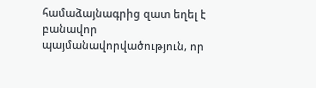համաձայնագրից զատ եղել է բանավոր պայմանավորվածություն, որ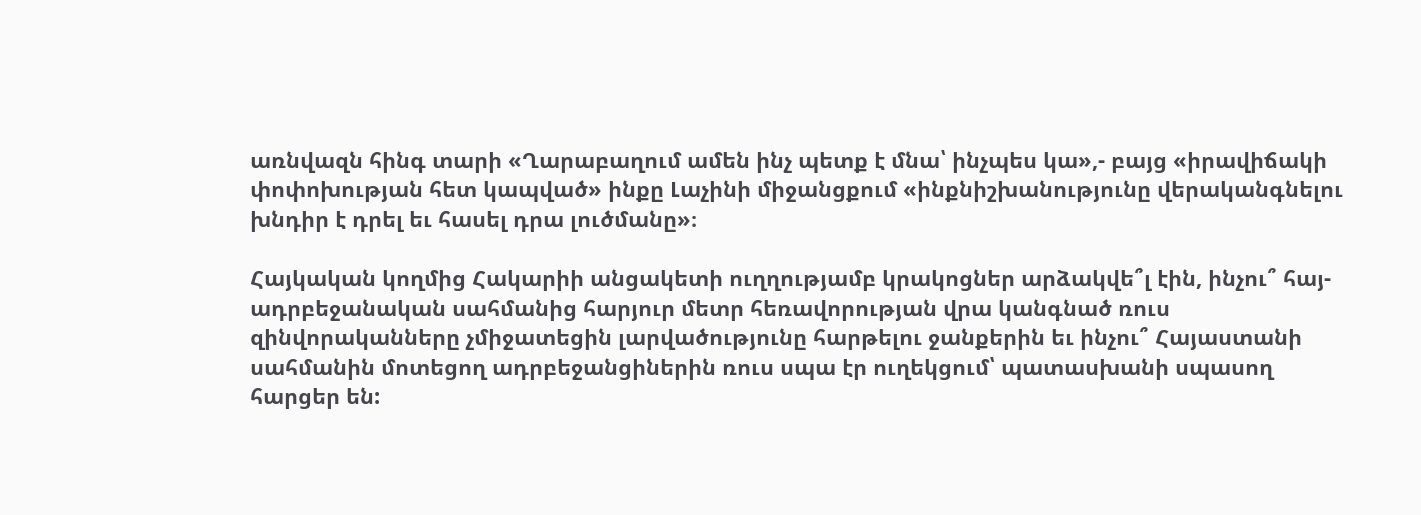առնվազն հինգ տարի «Ղարաբաղում ամեն ինչ պետք է մնա՝ ինչպես կա»,- բայց «իրավիճակի փոփոխության հետ կապված» ինքը Լաչինի միջանցքում «ինքնիշխանությունը վերականգնելու խնդիր է դրել եւ հասել դրա լուծմանը»։

Հայկական կողմից Հակարիի անցակետի ուղղությամբ կրակոցներ արձակվե՞լ էին, ինչու՞ հայ-ադրբեջանական սահմանից հարյուր մետր հեռավորության վրա կանգնած ռուս զինվորականները չմիջատեցին լարվածությունը հարթելու ջանքերին եւ ինչու՞ Հայաստանի սահմանին մոտեցող ադրբեջանցիներին ռուս սպա էր ուղեկցում՝ պատասխանի սպասող հարցեր են: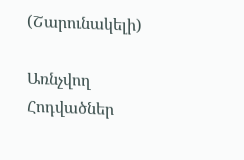(Շարունակելի)

Առնչվող Հոդվածներ